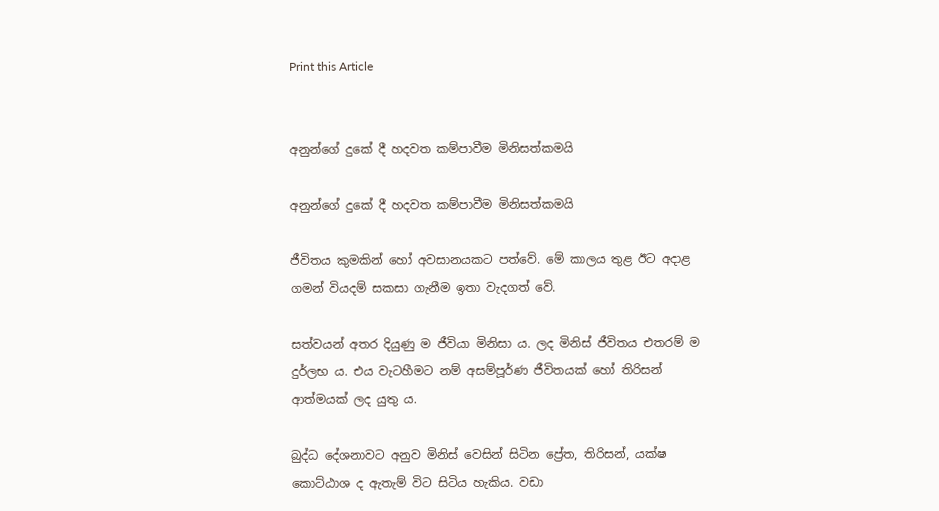Print this Article


අනුන්ගේ දුකේ දී හදවත කම්පාවීම මිනිසත්කමයි

අනුන්ගේ දුකේ දී හදවත කම්පාවීම මිනිසත්කමයි

ජීවිතය කුමකින් හෝ අවසානයකට පත්වේ. මේ කාලය තුළ ඊට අදාළ ගමන් වියදම් සකසා ගැනීම ඉතා වැදගත් වේ.

සත්වයන් අතර දියුණු ම ජීවියා මිනිසා ය. ලද මිනිස් ජීවිතය එතරම් ම දුර්ලභ ය. එය වැටහීමට නම් අසම්පූර්ණ ජීවිතයක් හෝ තිරිසන් ආත්මයක් ලද යුතු ය.

බුද්ධ දේශනාවට අනුව මිනිස් වෙසින් සිටින ප්‍රේත, තිරිසන්, යක්ෂ කොට්ඨාශ ද ඇතැම් විට සිටිය හැකිය. වඩා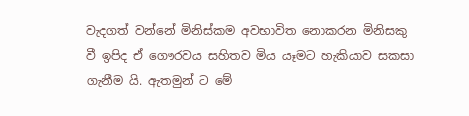වැදගත් වන්නේ මිනිස්කම අවභාවිත නොකරන මිනිසකු වී ඉපිද ඒ ගෞරවය සහිතව මිය යෑමට හැකියාව සකසා ගැනීම යි. ඇතමුන් ට මේ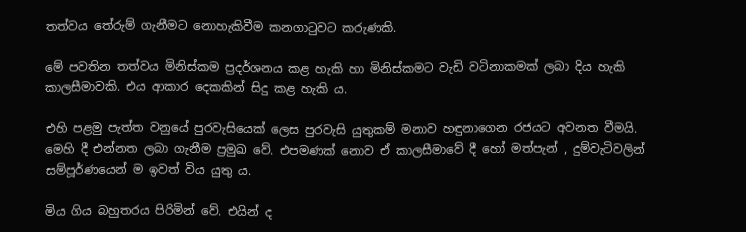තත්වය තේරුම් ගැනීමට නොහැකිවීම කනගාටුවට කරුණකි.

මේ පවතින තත්වය මිනිස්කම ප්‍රදර්ශනය කළ හැකි හා මිනිස්කමට වැඩි වටිනාකමක් ලබා දිය හැකි කාලසීමාවකි. එය ආකාර දෙකකින් සිදු කළ හැකි ය.

එහි පළමු පැත්ත වනුයේ පුරවැසියෙක් ලෙස පුරවැසි යුතුකම් මනාව හඳුනාගෙන රජයට අවනත වීමයි. මෙහි දී එන්නත ලබා ගැනීම ප්‍රමුඛ වේ. එපමණක් නොව ඒ කාලසීමාවේ දී හෝ මත්පැන් , දුම්වැටිවලින් සම්පූර්ණයෙන් ම ඉවත් විය යුතු ය.

මිය ගිය බහුතරය පිරිමින් වේ. එයින් ද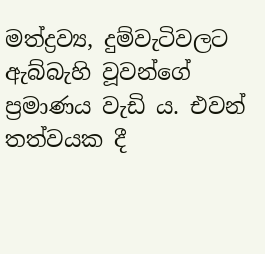මත්ද්‍රව්‍ය, දුම්වැටිවලට ඇබ්බැහි වූවන්ගේ ප්‍රමාණය වැඩි ය. එවන් තත්වයක දී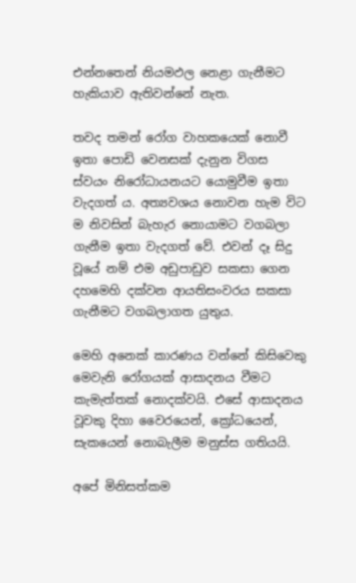එන්නතෙන් නියමඵල නෙළා ගැනීමට හැකියාව ඇතිවන්නේ නැත.

තවද තමන් රෝග වාහකයෙක් නොවී ඉතා පොඩි වෙනසක් දැනුන විගස ස්වයං නිරෝධායනයට යොමුවීම ඉතා වැදගත් ය. අත්‍යවශය නොවන හැම විට ම නිවසින් බැහැර නොයාමට වගබලා ගැනීම ඉතා වැදගත් වේ. එවන් දෑ සිදු වූයේ නම් එම අඩුපාඩුව සකසා ගෙන දහමෙහි දක්වන ආයතිසංවරය සකසා ගැනීමට වගබලාගත යුතුය.

මෙහි අනෙක් කාරණය වන්නේ කිසිවෙකු මෙවැනි රෝගයක් ආසාදනය වීමට කැමැත්තක් නොදක්වයි. එසේ ආසාදනය වූවකු දිහා වෛරයෙන්, ක්‍රෝධයෙන්, සැකයෙන් නොබැලීම මනුස්ස ගතියයි.

අපේ මිනිසත්කම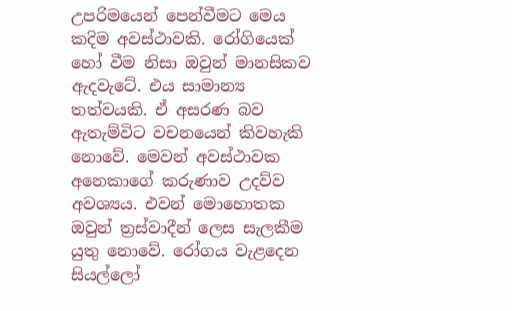උපරිමයෙන් පෙන්වීමට මෙය කදිම අවස්ථාවකි. රෝගියෙක් හෝ වීම නිසා ඔවුන් මානසිකව ඇදවැටේ. එය සාමාන්‍ය තත්වයකි. ඒ අසරණ බව ඇතැම්විට වචනයෙන් කිවහැකි නොවේ. මෙවන් අවස්ථාවක අනෙකාගේ කරුණාව උදව්ව අවශ්‍යය. එවන් මොහොතක ඔවුන් ත්‍රස්වාදීන් ලෙස සැලකීම යුතු නොවේ. රෝගය වැළදෙන සියල්ලෝ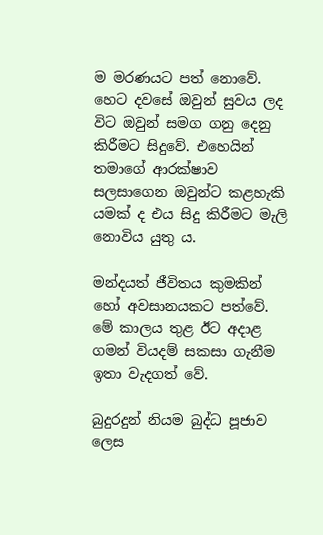ම මරණයට පත් නොවේ. හෙට දවසේ ඔවුන් සුවය ලද විට ඔවුන් සමග ගනු දෙනු කිරීමට සිදුවේ. එහෙයින් තමාගේ ආරක්ෂාව සලසාගෙන ඔවුන්ට කළහැකි යමක් ද එය සිදු කිරීමට මැලි නොවිය යුතු ය.

මන්දයත් ජීවිතය කුමකින් හෝ අවසානයකට පත්වේ. මේ කාලය තුළ ඊට අදාළ ගමන් වියදම් සකසා ගැනීම ඉතා වැදගත් වේ.

බුදුරදුන් නියම බුද්ධ පූජාව ලෙස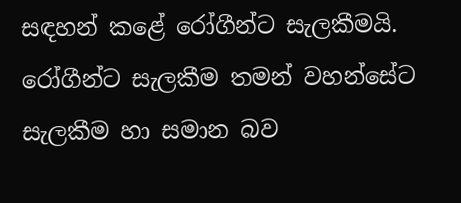සඳහන් කළේ රෝගීන්ට සැලකීමයි. රෝගීන්ට සැලකීම තමන් වහන්සේට සැලකීම හා සමාන බව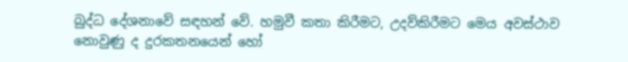බුද්ධ දේශනාවේ සඳහන් වේ. හමුවී කතා කිරීමට, උදව්කිරීමට මෙය අවස්ථාව නොවුණු ද දුරකතනයෙන් හෝ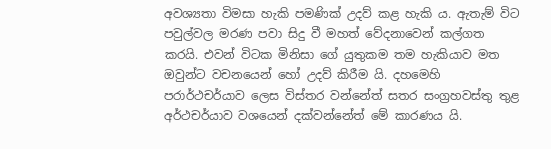අවශ්‍යතා විමසා හැකි පමණික් උදව් කළ හැකි ය. ඇතැම් විට පවුල්වල මරණ පවා සිදු වී මහත් වේදනාවෙන් කල්ගත කරයි. එවන් විටක මිනිසා ගේ යුතුකම තම හැකියාව මත ඔවුන්ට වචනයෙන් හෝ උදව් කිරීම යි. දහමෙහි පරාර්ථචර්යාව ලෙස විස්තර වන්නේත් සතර සංග්‍රහවස්තු තුළ අර්ථචර්යාව වශයෙන් දක්වන්නේත් මේ කාරණය යි.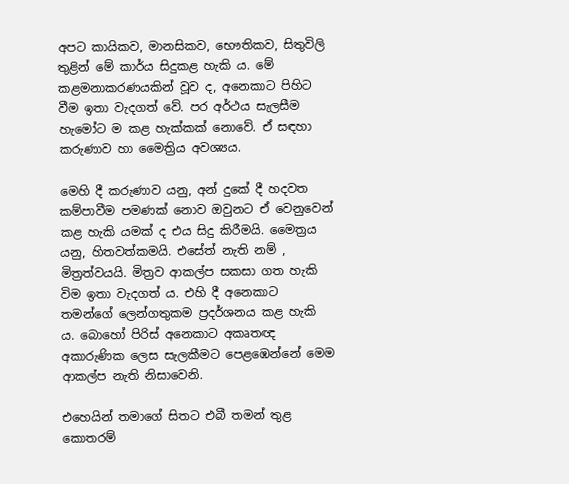අපට කායිකව, මානසිකව, භෞතිකව, සිතුවිලි තුළින් මේ කාර්ය සිදුකළ හැකි ය. මේ කළමනාකරණයකින් වූව ද, අනෙකාට පිහිට වීම ඉතා වැදගත් වේ. පර අර්ථය සැලසීම හැමෝට ම කළ හැක්කක් නොවේ. ඒ සඳහා කරුණාව හා මෛත්‍රිය අවශ්‍යය.

මෙහි දී කරුණාව යනු, අන් දුකේ දී හදවත කම්පාවීම පමණක් නොව ඔවුනට ඒ වෙනුවෙන් කළ හැකි යමක් ද එය සිදු කිරීමයි. මෛත්‍රය යනු, හිතවත්කමයි. එසේත් නැති නම් , මිත්‍රත්වයයි. මිත්‍රව ආකල්ප සකසා ගත හැකි විම ඉතා වැදගත් ය. එහි දී අනෙකාට තමන්ගේ ලෙන්ගතුකම ප්‍රදර්ශනය කළ හැකි ය. බොහෝ පිරිස් අනෙකාට අකෘතඥ අකාරුණික ලෙස සැලකීමට පෙළඹෙන්නේ මෙම ආකල්ප නැති නිසාවෙනි.

එහෙයින් තමාගේ සිතට එබී තමන් තුළ කොතරම්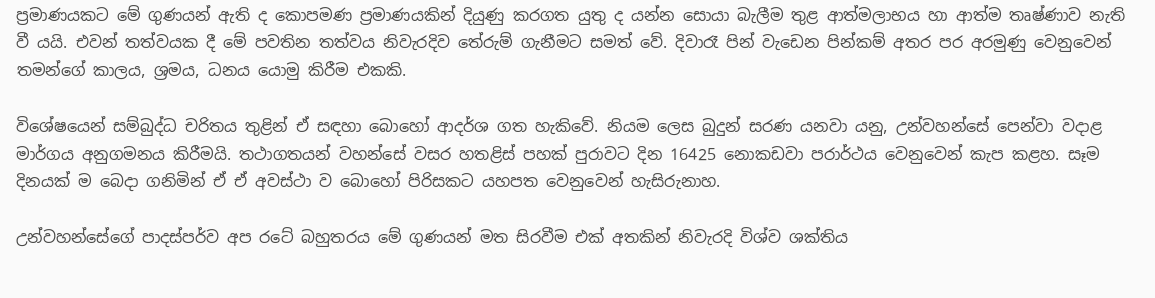ප්‍රමාණයකට මේ ගුණයන් ඇති ද කොපමණ ප්‍රමාණයකින් දියුණු කරගත යුතු ද යන්න සොයා බැලීම තුළ ආත්මලාභය හා ආත්ම තෘෂ්ණාව නැති වී යයි. එවන් තත්වයක දී මේ පවතින තත්වය නිවැරදිව තේරුම් ගැනීමට සමත් වේ. දිවාරෑ පින් වැඩෙන පින්කම් අතර පර අරමුණු වෙනුවෙන් තමන්ගේ කාලය, ශ්‍රමය, ධනය යොමු කිරීම එකකි.

විශේෂයෙන් සම්බුද්ධ චරිතය තුළින් ඒ සඳහා බොහෝ ආදර්ශ ගත හැකිවේ. නියම ලෙස බුදුන් සරණ යනවා යනු, උන්වහන්සේ පෙන්වා වදාළ මාර්ගය අනුගමනය කිරීමයි. තථාගතයන් වහන්සේ වසර හතළිස් පහක් පුරාවට දින 16425 නොකඩවා පරාර්ථය වෙනුවෙන් කැප කළහ. සෑම දිනයක් ම බෙදා ගනිමින් ඒ ඒ අවස්ථා ව බොහෝ පිරිසකට යහපත වෙනුවෙන් හැසිරුනාහ.

උන්වහන්සේගේ පාදස්පර්ව අප රටේ බහුතරය මේ ගුණයන් මත සිරවීම එක් අතකින් නිවැරදි විශ්ව ශක්තිය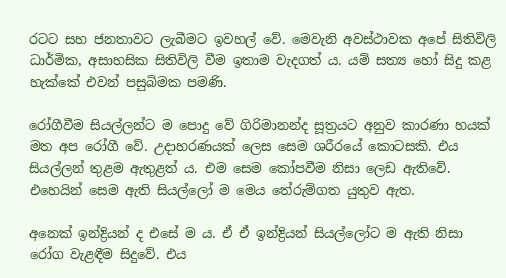රටට සහ ජනතාවට ලැබීමට ඉවහල් වේ. මෙවැනි අවස්ථාවක අපේ සිතිවිලි ධාර්මික, අසාහසික සිතිවිලි වීම ඉතාම වැදගත් ය. යම් සත්‍ය හෝ සිදු කළ හැක්කේ එවන් පසුබිමක පමණි.

රෝගීවීම සියල්ලන්ට ම පොදු වේ ගිරිමානන්ද සූත්‍රයට අනුව කාරණා හයක් මත අප රෝගී වේ. උදාහරණයක් ලෙස සෙම ශරීරයේ කොටසකි. එය සියල්ලන් තුළම ඇතුළත් ය. එම සෙම කෝපවීම නිසා ලෙඩ ඇතිවේ. එහෙයින් සෙම ඇති සියල්ලෝ ම මෙය තේරුම්ගත යුතුව ඇත.

අනෙක් ඉන්ද්‍රියන් ද එසේ ම ය. ඒ ඒ ඉන්ද්‍රියන් සියල්ලෝට ම ඇති නිසා රෝග වැළඳීම සිදුවේ. එය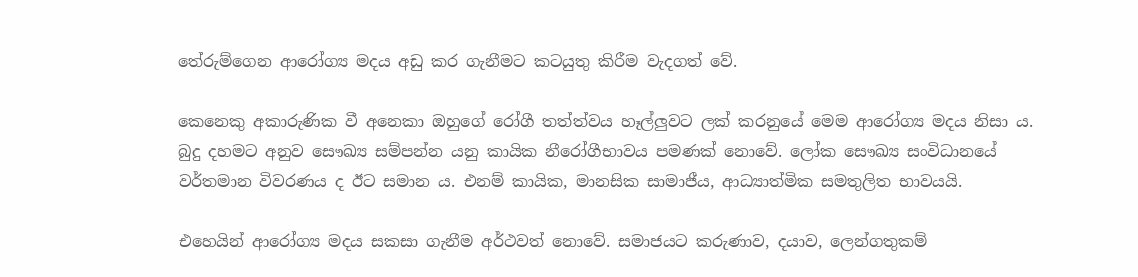තේරුම්ගෙන ආරෝග්‍ය මදය අඩු කර ගැනීමට කටයුතු කිරීම වැදගත් වේ.

කෙනෙකු අකාරුණික වී අනෙකා ඔහුගේ රෝගී තත්ත්වය හෑල්ලුවට ලක් කරනුයේ මෙම ආරෝග්‍ය මදය නිසා ය. බුදු දහමට අනුව සෞඛ්‍ය සම්පන්න යනු කායික නීරෝගීභාවය පමණක් නොවේ. ලෝක සෞඛ්‍ය සංවිධානයේ වර්තමාන විවරණය ද ඊට සමාන ය. එනම් කායික, මානසික සාමාජීය, ආධ්‍යාත්මික සමතුලිත භාවයයි.

එහෙයින් ආරෝග්‍ය මදය සකසා ගැනීම අර්ථවත් නොවේ. සමාජයට කරුණාව, දයාව, ලෙන්ගතුකම්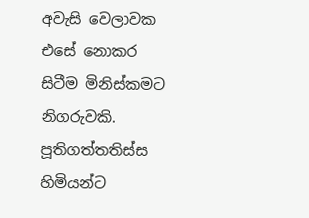අවැසි වෙලාවක එසේ නොකර සිටීම මිනිස්කමට නිගරුවකි. පූතිගත්තතිස්ස හිමියන්ට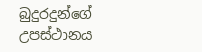බුදුරදුන්ගේ උපස්ථානය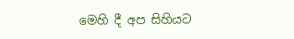මෙහි දී අප සිහියට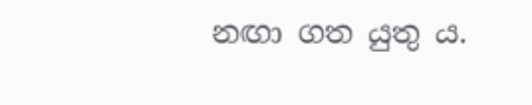නඟා ගත යුතු ය.